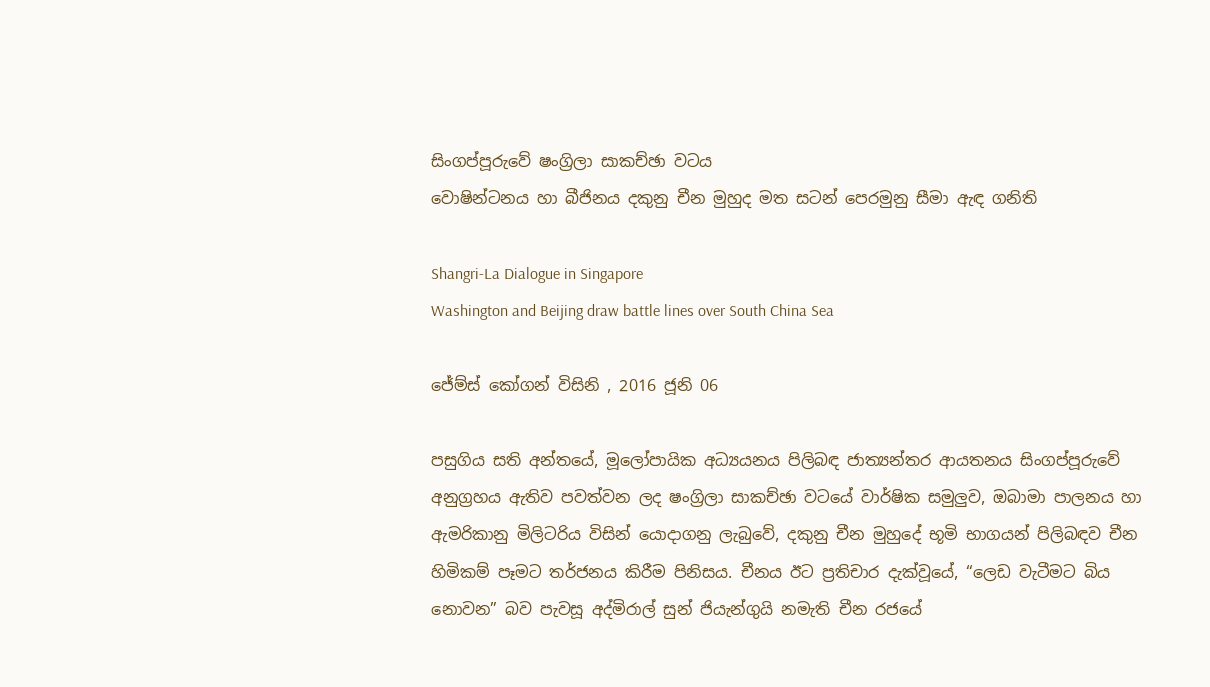සිංගප්පූරුවේ ෂංග්‍රිලා සාකච්ඡා වටය
වොෂින්ටනය හා බීජිනය දකුනු චීන මුහුද මත සටන් පෙරමුනු සීමා ඇඳ ගනිති

Shangri-La Dialogue in Singapore
Washington and Beijing draw battle lines over South China Sea

ජේම්ස් කෝගන් විසිනි , 2016 ජූනි 06

පසුගිය සති අන්තයේ, මූලෝපායික අධ්‍යයනය පිලිබඳ ජාත්‍යන්තර ආයතනය සිංගප්පූරුවේ අනුග්‍රහය ඇතිව පවත්වන ලද ෂංග්‍රිලා සාකච්ඡා වටයේ වාර්ෂික සමුලුව, ඔබාමා පාලනය හා ඇමරිකානු මිලිටරිය විසින් යොදාගනු ලැබුවේ, දකුනු චීන මුහුදේ භූමි භාගයන් පිලිබඳව චීන හිමිකම් පෑමට තර්ජනය කිරීම පිනිසය. චීනය ඊට ප්‍රතිචාර දැක්වූයේ, “ලෙඩ වැටීමට බිය නොවන” බව පැවසූ අද්මිරාල් සුන් ජියැන්ගුයි නමැති චීන රජයේ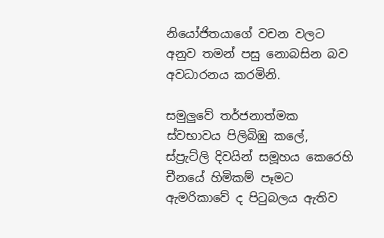නියෝජිතයාගේ වචන වලට අනුව තමන් පසු නොබසින බව අවධාරනය කරමිනි.

සමුලුවේ තර්ජනාත්මක ස්වභාවය පිලිබිඹු කලේ, ස්ප්‍රැට්ලි දිවයින් සමූහය කෙරෙහි චීනයේ හිමිකම් පෑමට ඇමරිකාවේ ද පිටුබලය ඇතිව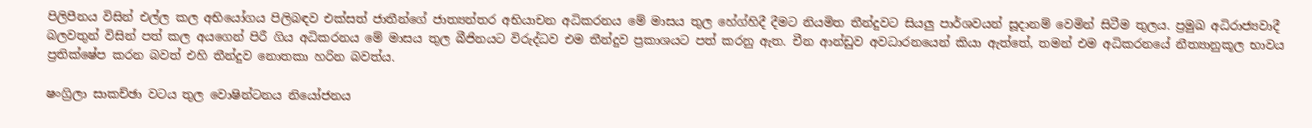පිලිපීනය විසින් එල්ල කල අභියෝගය පිලිබඳව එක්සත් ජාතීන්ගේ ජාත්‍යන්තර අභියාචන අධිකරනය මේ මාසය තුල හේග්හිදී දීමට නියමිත තීන්දුවට සියලු පාර්ශවයන් සූදානම් වෙමින් සිටීම තුලය. ප්‍රමුඛ අධිරාජ්‍යවාදී බලවතුන් විසින් පත් කල අයගෙන් පිරී ගිය අධිකරනය මේ මාසය තුල බීජිනයට විරුද්ධව එම තීන්දුව ප්‍රකාශයට පත් කරනු ඇත. චීන ආන්ඩුව අවධාරනයෙන් කියා ඇත්තේ, තමන් එම අධිකරනයේ නීත්‍යානුකූල භාවය ප්‍රතික්ෂේප කරන බවත් එහි තීන්දුව නොතකා හරින බවත්ය.

ෂංග්‍රිලා සාකච්ඡා වටය තුල වොෂින්ටනය නියෝජනය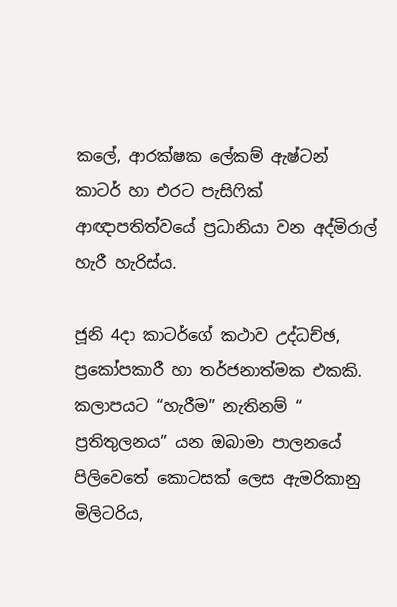කලේ, ආරක්ෂක ලේකම් ඇෂ්ටන් කාටර් හා එරට පැසිෆික් ආඥාපතිත්වයේ ප්‍රධානියා වන අද්මිරාල් හැරී හැරිස්ය.

ජූනි 4දා කාටර්ගේ කථාව උද්ධච්ඡ, ප්‍රකෝපකාරී හා තර්ජනාත්මක එකකි. කලාපයට “හැරීම” නැතිනම් “ ප්‍රතිතුලනය” යන ඔබාමා පාලනයේ පිලිවෙතේ කොටසක් ලෙස ඇමරිකානු මිලිටරිය,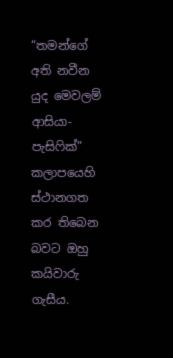“තමන්ගේ අති නවීන යුද මෙවලම් ආසියා-පැසිෆික්” කලාපයෙහි ස්ථානගත කර තිබෙන බවට ඔහු කයිවාරු ගැසීය.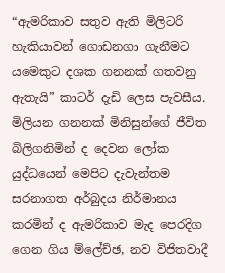“ඇමරිකාව සතුව ඇති මිලිටරි හැකියාවන් ගොඩනගා ගැනීමට යමෙකුට දශක ගනනක් ගතවනු ඇතැයි” කාටර් දැඩි ලෙස පැවසීය. මිලියන ගනනක් මිනිසුන්ගේ ජීවිත බිලිගනිමින් ද දෙවන ලෝක යුද්ධයෙන් මෙපිට දැවැන්තම සරනාගත අර්බුදය නිර්මානය කරමින් ද ඇමරිකාව මැද පෙරදිග ගෙන ගිය ම්ලේච්ඡ, නව විජිතවාදී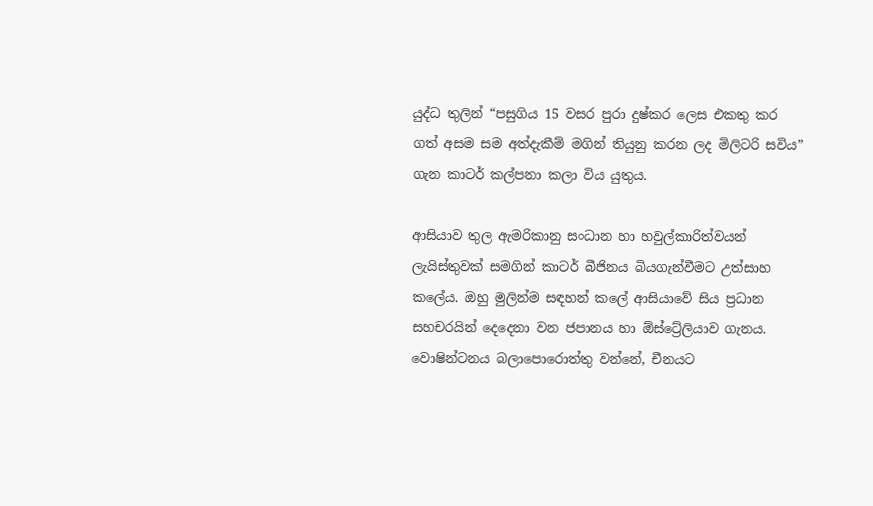යුද්ධ තුලින් “පසුගිය 15 වසර පුරා දුෂ්කර ලෙස එකතු කර ගත් අසම සම අත්දැකීම් මගින් තියුනු කරන ලද මිලිටරි සවිය” ගැන කාටර් කල්පනා කලා විය යුතුය.

ආසියාව තුල ඇමරිකානු සංධාන හා හවුල්කාරිත්වයන් ලැයිස්තුවක් සමගින් කාටර් බීජිනය බියගැන්වීමට උත්සාහ කලේය. ඔහු මුලින්ම සඳහන් කලේ ආසියාවේ සිය ප්‍රධාන සහචරයින් දෙදෙනා වන ජපානය හා ඕස්ට්‍රේලියාව ගැනය. වොෂින්ටනය බලාපොරොත්තු වන්නේ, චීනයට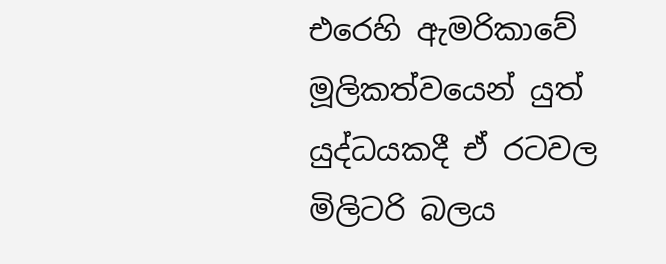එරෙහි ඇමරිකාවේ මූලිකත්වයෙන් යුත් යුද්ධයකදී ඒ රටවල මිලිටරි බලය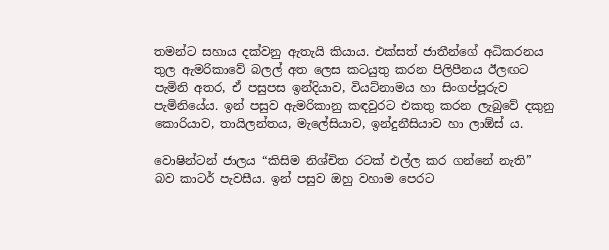තමන්ට සහාය දක්වනු ඇතැයි කියාය. එක්සත් ජාතීන්ගේ අධිකරනය තුල ඇමරිකාවේ බලල් අත ලෙස කටයුතු කරන පිලිපීනය ඊලඟට පැමිනි අතර, ඒ පසුපස ඉන්දියාව, වියට්නාමය හා සිංගප්පූරුව පැමිනියේය. ඉන් පසුව ඇමරිකානු කඳවුරට එකතු කරන ලැබුවේ දකුනු කොරියාව, තායිලන්තය, මැලේසියාව, ඉන්දුනීසියාව හා ලාඕස් ය.

වොෂින්ටන් ජාලය “කිසිම නිශ්චිත රටක් එල්ල කර ගන්නේ නැති” බව කාටර් පැවසීය. ඉන් පසුව ඔහු වහාම පෙරට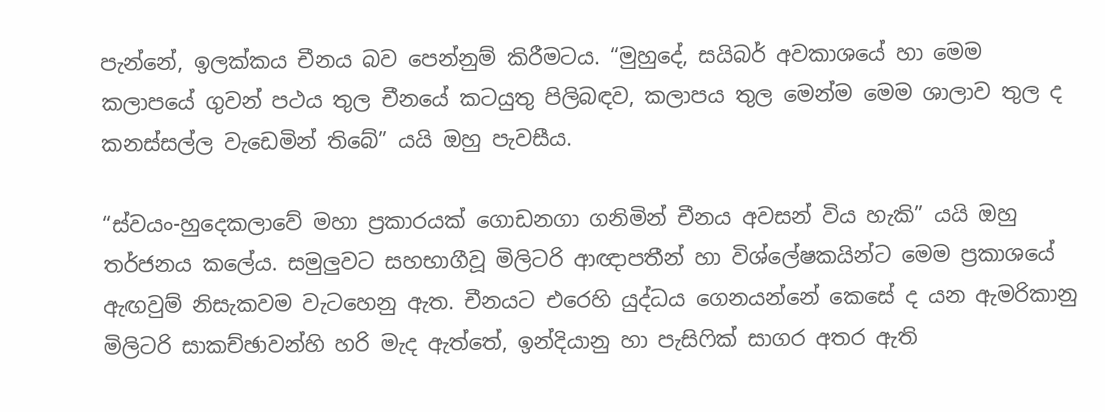පැන්නේ, ඉලක්කය චීනය බව පෙන්නුම් කිරීමටය. “මුහුදේ, සයිබර් අවකාශයේ හා මෙම කලාපයේ ගුවන් පථය තුල චීනයේ කටයුතු පිලිබඳව, කලාපය තුල මෙන්ම මෙම ශාලාව තුල ද කනස්සල්ල වැඩෙමින් තිබේ” යයි ඔහු පැවසීය.

“ස්වයං-හුදෙකලාවේ මහා ප්‍රකාරයක් ගොඩනගා ගනිමින් චීනය අවසන් විය හැකි” යයි ඔහු තර්ජනය කලේය. සමුලුවට සහභාගීවූ මිලිටරි ආඥාපතීන් හා විශ්ලේෂකයින්ට මෙම ප්‍රකාශයේ ඇඟවුම් නිසැකවම වැටහෙනු ඇත. චීනයට එරෙහි යුද්ධය ගෙනයන්නේ කෙසේ ද යන ඇමරිකානු මිලිටරි සාකච්ඡාවන්හි හරි මැද ඇත්තේ, ඉන්දියානු හා පැසිෆික් සාගර අතර ඇති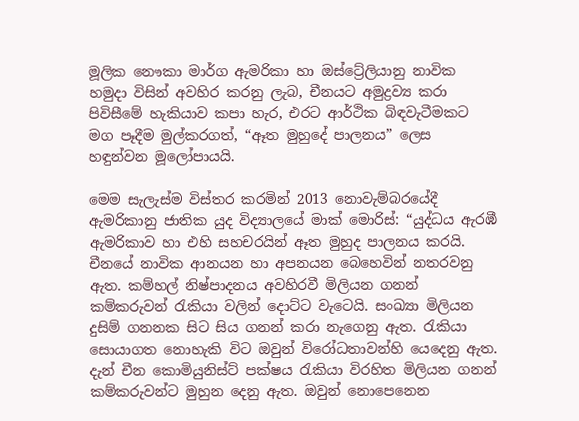මූලික නෞකා මාර්ග ඇමරිකා හා ඔස්ට්‍රේලියානු නාවික හමුදා විසින් අවහිර කරනු ලැබ, චීනයට අමුද්‍රව්‍ය කරා පිවිසීමේ හැකියාව කපා හැර, එරට ආර්ථික බිඳවැටීමකට මග පෑදීම මුල්කරගත්, “ඈත මුහුදේ පාලනය” ලෙස හඳුන්වන මූලෝපායයි.

මෙම සැලැස්ම විස්තර කරමින් 2013 නොවැම්බරයේදී ඇමරිකානු ජාතික යුද විද්‍යාලයේ මාක් මොරිස්: “යුද්ධය ඇරඹී ඇමරිකාව හා එහි සහචරයින් ඈත මුහුද පාලනය කරයි. චීනයේ නාවික ආනයන හා අපනයන බෙහෙවින් නතරවනු ඇත. කම්හල් නිෂ්පාදනය අවහිරවී මිලියන ගනන් කම්කරුවන් රැකියා වලින් දොට්ට වැටෙයි. සංඛ්‍යා මිලියන දුසිම් ගනනක සිට සිය ගනන් කරා නැගෙනු ඇත. රැකියා සොයාගත නොහැකි විට ඔවුන් විරෝධතාවන්හි යෙදෙනු ඇත. දැන් චීන කොමියුනිස්ට් පක්ෂය රැකියා විරහිත මිලියන ගනන් කම්කරුවන්ට මුහුන දෙනු ඇත. ඔවුන් නොපෙනෙන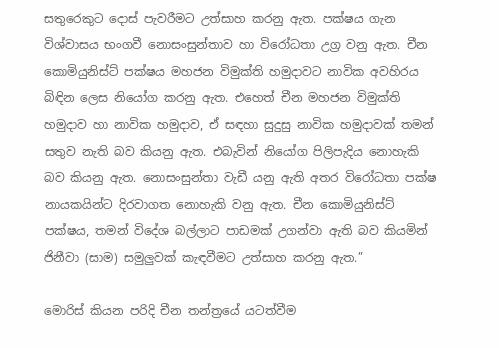සතුරෙකුට දොස් පැවරීමට උත්සාහ කරනු ඇත. පක්ෂය ගැන විශ්වාසය භංගවී නොසංසුන්තාව හා විරෝධතා උග්‍ර වනු ඇත. චීන කොමියුනිස්ට් පක්ෂය මහජන විමුක්ති හමුදාවට නාවික අවහිරය බිඳින ලෙස නියෝග කරනු ඇත. එහෙත් චීන මහජන විමුක්ති හමුදාව හා නාවික හමුදාව, ඒ සඳහා සුදුසු නාවික හමුදාවක් තමන් සතුව නැති බව කියනු ඇත. එබැවින් නියෝග පිලිපැදිය නොහැකි බව කියනු ඇත. නොසංසුන්තා වැඩී යනු ඇති අතර විරෝධතා පක්ෂ නායකයින්ට දිරවාගත නොහැකි වනු ඇත. චීන කොමියුනිස්ට් පක්ෂය, තමන් විදේශ බල්ලාට පාඩමක් උගන්වා ඇති බව කියමින් ජිනීවා (සාම) සමුලුවක් කැඳවීමට උත්සාහ කරනු ඇත.”

මොරිස් කියන පරිදි චීන තන්ත්‍රයේ යටත්වීම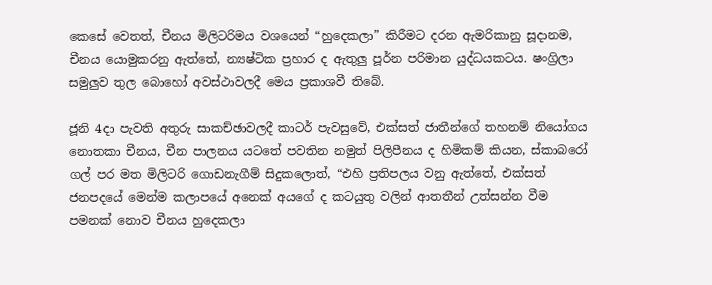කෙසේ වෙතත්, චීනය මිලිටරිමය වශයෙන් “හුදෙකලා” කිරීමට දරන ඇමරිකානු සූදානම, චීනය යොමුකරනු ඇත්තේ, න්‍යෂ්ටික ප්‍රහාර ද ඇතුලු පූර්න පරිමාන යුද්ධයකටය. ෂංග්‍රිලා සමුලුව තුල බොහෝ අවස්ථාවලදී මෙය ප්‍රකාශවී තිබේ.

ජූනි 4දා පැවති අතුරු සාකච්ඡාවලදී කාටර් පැවසුවේ, එක්සත් ජාතීන්ගේ තහනම් නියෝගය නොතකා චීනය, චීන පාලනය යටතේ පවතින නමුත් පිලිපීනය ද හිමිකම් කියන, ස්කාබරෝ ගල් පර මත මිලිටරි ගොඩනැගීම් සිදුකලොත්, “එහි ප්‍රතිපලය වනු ඇත්තේ, එක්සත් ජනපදයේ මෙන්ම කලාපයේ අනෙක් අයගේ ද කටයුතු වලින් ආතතීන් උත්සන්න වීම පමනක් නොව චීනය හුදෙකලා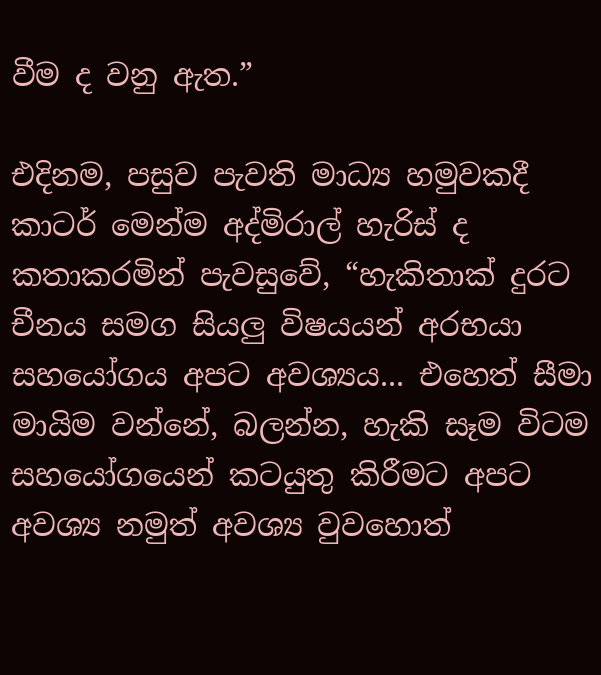වීම ද වනු ඇත.”

එදිනම, පසුව පැවති මාධ්‍ය හමුවකදී කාටර් මෙන්ම අද්මිරාල් හැරිස් ද කතාකරමින් පැවසුවේ, “හැකිතාක් දුරට චීනය සමග සියලු විෂයයන් අරභයා සහයෝගය අපට අවශ්‍යය... එහෙත් සීමා මායිම වන්නේ, බලන්න, හැකි සෑම විටම සහයෝගයෙන් කටයුතු කිරීමට අපට අවශ්‍ය නමුත් අවශ්‍ය වුවහොත්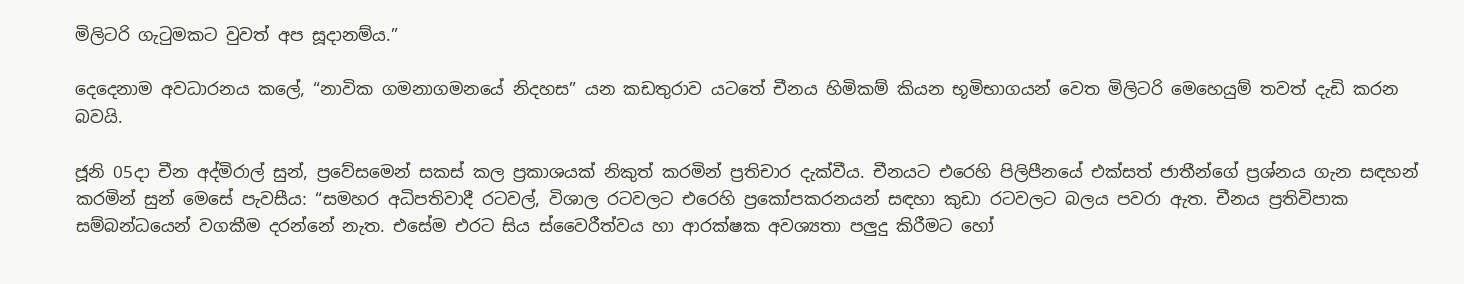මිලිටරි ගැටුමකට වුවත් අප සූදානම්ය.”

දෙදෙනාම අවධාරනය කලේ, “නාවික ගමනාගමනයේ නිදහස” යන කඩතුරාව යටතේ චීනය හිමිකම් කියන භූමිභාගයන් වෙත මිලිටරි මෙහෙයුම් තවත් දැඩි කරන බවයි.

ජූනි 05දා චීන අද්මිරාල් සුන්, ප්‍රවේසමෙන් සකස් කල ප්‍රකාශයක් නිකුත් කරමින් ප්‍රතිචාර දැක්වීය. චීනයට එරෙහි පිලිපීනයේ එක්සත් ජාතීන්ගේ ප්‍රශ්නය ගැන සඳහන් කරමින් සුන් මෙසේ පැවසීය: “සමහර අධිපතිවාදී රටවල්, විශාල රටවලට එරෙහි ප්‍රකෝපකරනයන් සඳහා කුඩා රටවලට බලය පවරා ඇත. චීනය ප්‍රතිවිපාක සම්බන්ධයෙන් වගකීම දරන්නේ නැත. එසේම එරට සිය ස්වෛරීත්වය හා ආරක්ෂක අවශ්‍යතා පලුදු කිරීමට හෝ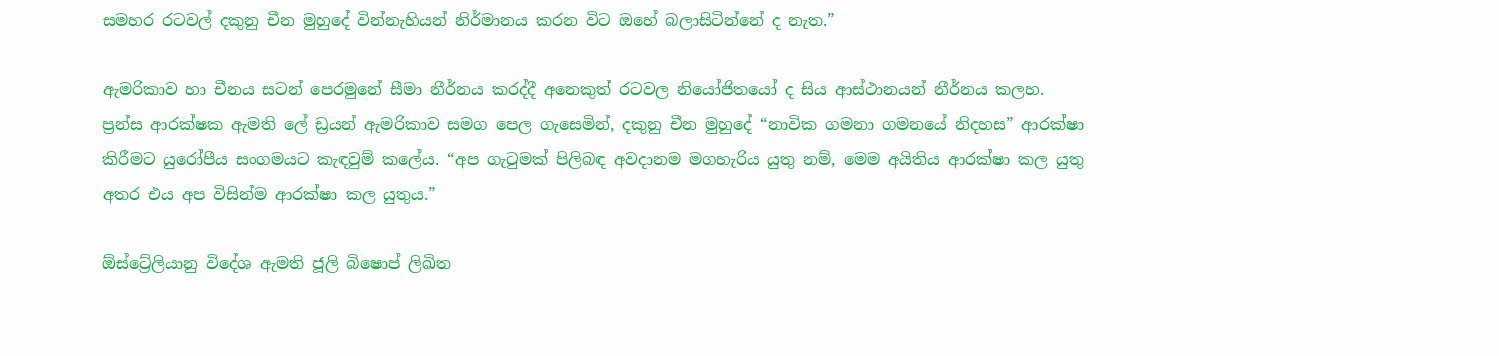සමහර රටවල් දකුනු චීන මුහුදේ වින්නැහියන් නිර්මානය කරන විට ඔහේ බලාසිටින්නේ ද නැත.”

ඇමරිකාව හා චීනය සටන් පෙරමුනේ සීමා නීර්නය කරද්දී අනෙකුත් රටවල නියෝජිතයෝ ද සිය ආස්ථානයන් නීර්නය කලහ. ප්‍රන්ස ආරක්ෂක ඇමති ලේ ඩ්‍රයන් ඇමරිකාව සමග පෙල ගැසෙමින්, දකුනු චීන මුහුදේ “නාවික ගමනා ගමනයේ නිදහස” ආරක්ෂා කිරීමට යුරෝපීය සංගමයට කැඳවුම් කලේය. “අප ගැටුමක් පිලිබඳ අවදානම මගහැරිය යුතු නම්, මෙම අයිතිය ආරක්ෂා කල යුතු අතර එය අප විසින්ම ආරක්ෂා කල යුතුය.”

ඕස්ට්‍රේලියානු විදේශ ඇමති ජූලි බිෂොප් ලිඛිත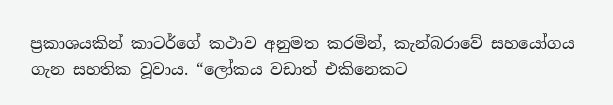ප්‍රකාශයකින් කාටර්ගේ කථාව අනුමත කරමින්, කැන්බරාවේ සහයෝගය ගැන සහතික වූවාය. “ලෝකය වඩාත් එකිනෙකට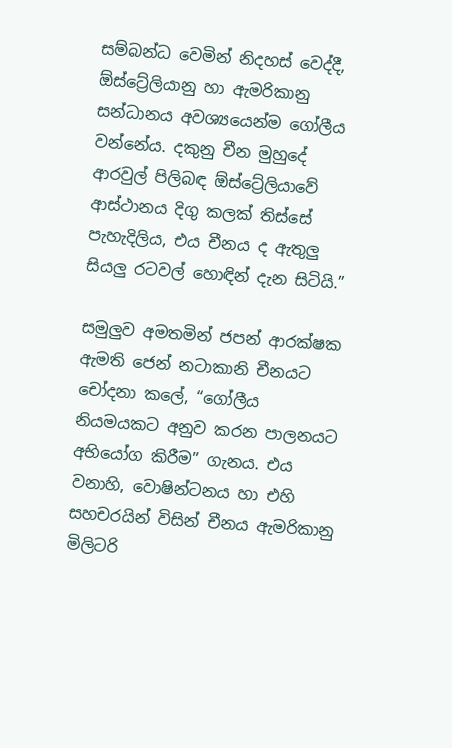සම්බන්ධ වෙමින් නිදහස් වෙද්දී, ඕස්ට්‍රේලියානු හා ඇමරිකානු සන්ධානය අවශ්‍යයෙන්ම ගෝලීය වන්නේය. දකුනු චීන මුහුදේ ආරවුල් පිලිබඳ ඕස්ට්‍රේලියාවේ ආස්ථානය දිගු කලක් තිස්සේ පැහැදිලිය, එය චීනය ද ඇතුලු සියලු රටවල් හොඳින් දැන සිටියි.”

සමුලුව අමතමින් ජපන් ආරක්ෂක ඇමති ජෙන් නටාකානි චීනයට චෝදනා කලේ, “ගෝලීය නියමයකට අනුව කරන පාලනයට අභියෝග කිරීම” ගැනය. එය වනාහි, වොෂින්ටනය හා එහි සහචරයින් විසින් චීනය ඇමරිකානු මිලිටරි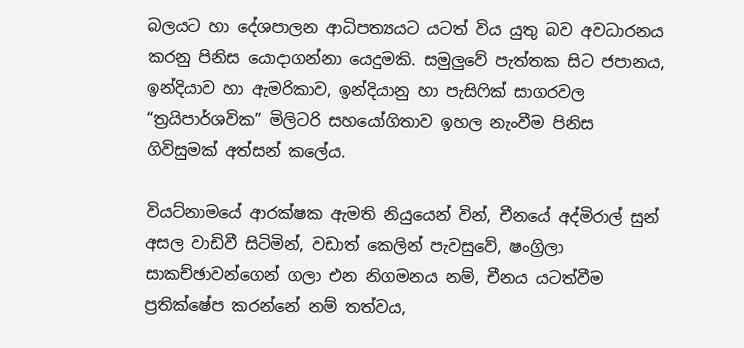බලයට හා දේශපාලන ආධිපත්‍යයට යටත් විය යුතු බව අවධාරනය කරනු පිනිස යොදාගන්නා යෙදුමකි. සමුලුවේ පැත්තක සිට ජපානය, ඉන්දියාව හා ඇමරිකාව, ඉන්දියානු හා පැසිෆික් සාගරවල “ත්‍රයිපාර්ශවික” මිලිටරි සහයෝගිතාව ඉහල නැංවීම පිනිස ගිවිසුමක් අත්සන් කලේය.

වියට්නාමයේ ආරක්ෂක ඇමති නියුයෙන් වින්, චීනයේ අද්මිරාල් සුන් අසල වාඩිවී සිටිමින්, වඩාත් කෙලින් පැවසුවේ, ෂංග්‍රිලා සාකච්ඡාවන්ගෙන් ගලා එන නිගමනය නම්, චීනය යටත්වීම ප්‍රතික්ෂේප කරන්නේ නම් තත්වය,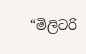“මිලිටරි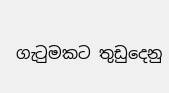ගැටුමකට තුඩුදෙනු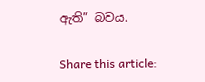ඇති” බවය.

Share this article: